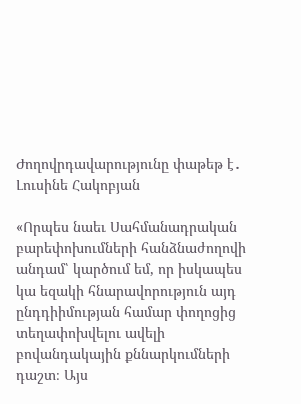Ժողովրդավարությունը փաթեթ է․ Լուսինե Հակոբյան

«Որպես նաեւ Սահմանադրական բարեփոխումների հանձնաժողովի անդամ՝ կարծում եմ, որ իսկապես կա եզակի հնարավորություն այդ ընդդիիմության համար փողոցից տեղափոխվելու ավելի բովանդակային քննարկումների դաշտ։ Այս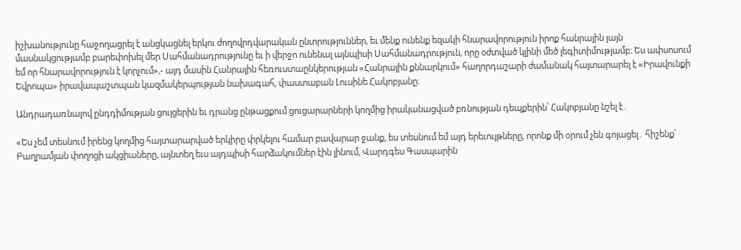իշխանությունը հաջողացրել է անցկացնել երկու ժողովրդվարական ընտրություններ, եւ մենք ունենք եզակի հնարավորություն իրոք հանրային լայն մասնակցությամբ բարեփոխել մեր Սահմանադրությունը եւ ի վերջո ունենալ այնպիսի Սահմանադրություն, որը օժտված կլինի մեծ լեգիտիմությամբ։ Ես ափսոսում եմ որ հնարավորություն է կորչում»,- այդ մասին Հանրային հեռուստաընկերության «Հանրային քննարկում» հաղորդաշարի ժամանակ հայտարարել է «Իրավունքի Եվրոպա» իրավապաշտպան կազմակերպության նախագահ, փաստաբան Լուսինե Հակոբյանը։

Անդրադառնալով ընդդիմության ցույցերին եւ դրանց ընթացքում ցուցարարների կողմից իրականացված բռնության դեպքերին՝ Հակոբյանը նշել է․

«Ես չեմ տեսնում իրենց կողմից հայտարարված երկիրը փրկելու համար բավարար ջանք, ես տեսնում եմ այդ երեւույթները, որոնք մի օրում չեն գոյացել․ հիշենք՝ Բաղրամյան փողոցի ակցիաները, այնտեղ եւս այդպիսի հարձակումներ էին լինում, Վարդգես Գասպարին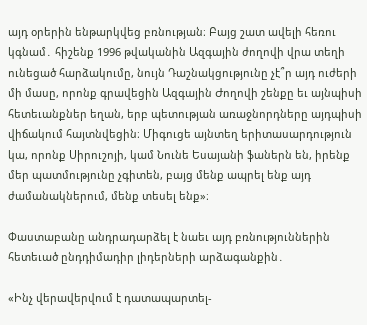այդ օրերին ենթարկվեց բռնության։ Բայց շատ ավելի հեռու կգնամ․ հիշենք 1996 թվականին Ազգային ժողովի վրա տեղի ունեցած հարձակումը, նույն Դաշնակցությունը չէ՞ր այդ ուժերի մի մասը, որոնք գրավեցին Ազգային Ժողովի շենքը եւ այնպիսի հետեւանքներ եղան, երբ պետության առաջնորդները այդպիսի վիճակում հայտնվեցին։ Միգուցե այնտեղ երիտասարդություն կա, որոնք Սիրուշոյի, կամ Նունե Եսայանի ֆաներն են, իրենք մեր պատմությունը չգիտեն, բայց մենք ապրել ենք այդ ժամանակներում, մենք տեսել ենք»։

Փաստաբանը անդրադարձել է նաեւ այդ բռնություններին հետեւած ընդդիմադիր լիդերների արձագանքին․

«Ինչ վերավերվում է դատապարտել-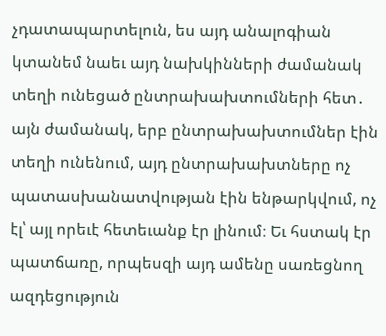չդատապարտելուն, ես այդ անալոգիան կտանեմ նաեւ այդ նախկինների ժամանակ տեղի ունեցած ընտրախախտումների հետ․ այն ժամանակ, երբ ընտրախախտումներ էին տեղի ունենում, այդ ընտրախախտները ոչ պատասխանատվության էին ենթարկվում, ոչ էլ՝ այլ որեւէ հետեւանք էր լինում։ Եւ հստակ էր պատճառը, որպեսզի այդ ամենը սառեցնող ազդեցություն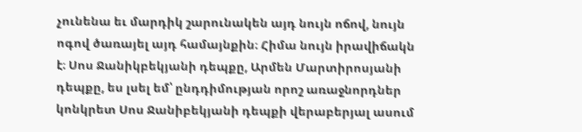չունենա եւ մարդիկ շարունակեն այդ նույն ոճով, նույն ոգով ծառայել այդ համայնքին։ Հիմա նույն իրավիճակն է։ Սոս Ջանիկբեկյանի դեպքը, Արմեն Մարտիրոսյանի դեպքը, ես լսել եմ՝ ընդդիմության որոշ առաջնորդներ կոնկրետ Սոս Ջանիբեկյանի դեպքի վերաբերյալ ասում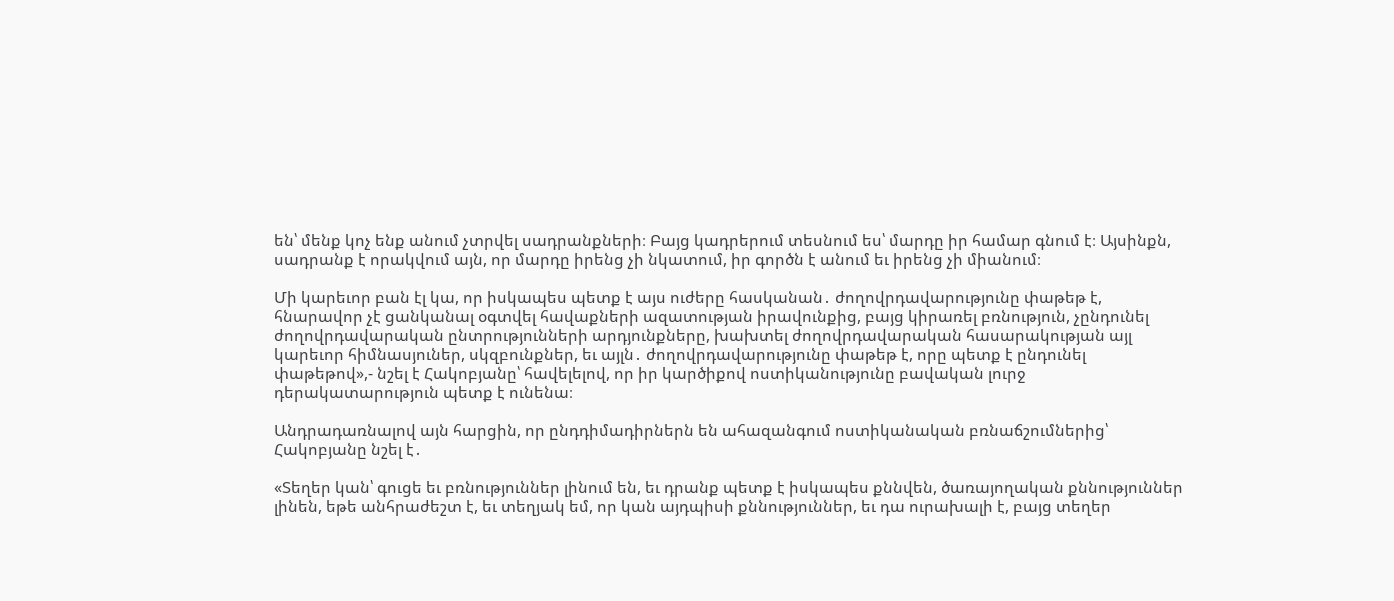են՝ մենք կոչ ենք անում չտրվել սադրանքների։ Բայց կադրերում տեսնում ես՝ մարդը իր համար գնում է։ Այսինքն, սադրանք է որակվում այն, որ մարդը իրենց չի նկատում, իր գործն է անում եւ իրենց չի միանում։

Մի կարեւոր բան էլ կա, որ իսկապես պետք է այս ուժերը հասկանան․ ժողովրդավարությունը փաթեթ է, հնարավոր չէ ցանկանալ օգտվել հավաքների ազատության իրավունքից, բայց կիրառել բռնություն, չընդունել ժողովրդավարական ընտրությունների արդյունքները, խախտել ժողովրդավարական հասարակության այլ կարեւոր հիմնասյուներ, սկզբունքներ, եւ այլն․ ժողովրդավարությունը փաթեթ է, որը պետք է ընդունել փաթեթով»,- նշել է Հակոբյանը՝ հավելելով, որ իր կարծիքով ոստիկանությունը բավական լուրջ դերակատարություն պետք է ունենա։

Անդրադառնալով այն հարցին, որ ընդդիմադիրներն են ահազանգում ոստիկանական բռնաճշումներից՝  Հակոբյանը նշել է․

«Տեղեր կան՝ գուցե եւ բռնություններ լինում են, եւ դրանք պետք է իսկապես քննվեն, ծառայողական քննություններ լինեն, եթե անհրաժեշտ է, եւ տեղյակ եմ, որ կան այդպիսի քննություններ, եւ դա ուրախալի է, բայց տեղեր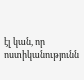էլ կան, որ ոստիկանությունն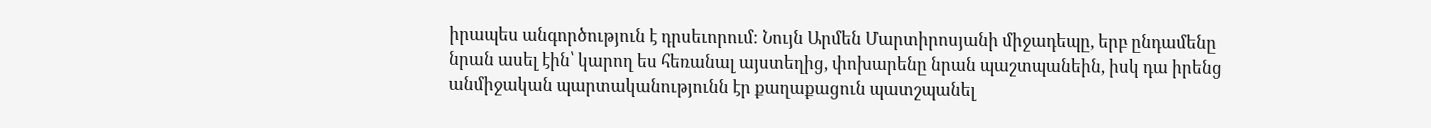իրապես անգործություն է դրսեւորում։ Նույն Արմեն Մարտիրոսյանի միջադեպը, երբ ընդամենը նրան ասել էին՝ կարող ես հեռանալ այստեղից, փոխարենը նրան պաշտպանեին, իսկ դա իրենց անմիջական պարտականությունն էր քաղաքացուն պատշպանել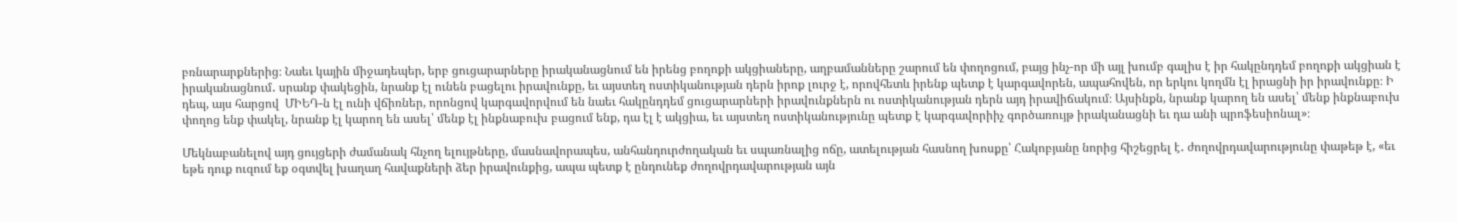բռնարարքներից։ Նաեւ կային միջադեպեր, երբ ցուցարարները իրականացնում են իրենց բողոքի ակցիաները, աղբամանները շարում են փողոցում, բայց ինչ-որ մի այլ խումբ գալիս է իր հակընդդեմ բողոքի ակցիան է իրականացնում․ սրանք փակեցին, նրանք էլ ունեն բացելու իրավունքը, եւ այստեղ ոստիկանության դերն իրոք լուրջ է, որովհետև իրենք պետք է կարգավորեն, ապահովեն, որ երկու կողմն էլ իրացնի իր իրավունքը։ Ի դեպ, այս հարցով  ՄԻԵԴ-ն էլ ունի վճիռներ, որոնցով կարգավորվում են նաեւ հակընդդեմ ցուցարարների իրավունքներն ու ոստիկանության դերն այդ իրավիճակում։ Այսինքն, նրանք կարող են ասել՝ մենք ինքնաբուխ փողոց ենք փակել, նրանք էլ կարող են ասել՝ մենք էլ ինքնաբուխ բացում ենք, դա էլ է ակցիա, եւ այստեղ ոստիկանությունը պետք է կարգավորիիչ գործառույթ իրականացնի եւ դա անի պրոֆեսիոնալ»։

Մեկնաբանելով այդ ցույցերի ժամանակ հնչող ելույթները, մասնավորապես, անհանդուրժողական եւ սպառնալից ոճը, ատելության հասնող խոսքը՝ Հակոբյանը նորից հիշեցրել է․ ժողովրդավարությունը փաթեթ է, «եւ եթե դուք ուզում եք օգտվել խաղաղ հավաքների ձեր իրավունքից, ապա պետք է ընդունեք ժողովրդավարության այն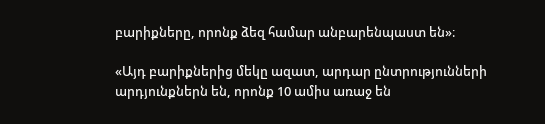բարիքները, որոնք ձեզ համար անբարենպաստ են»։

«Այդ բարիքներից մեկը ազատ, արդար ընտրությունների արդյունքներն են, որոնք 10 ամիս առաջ են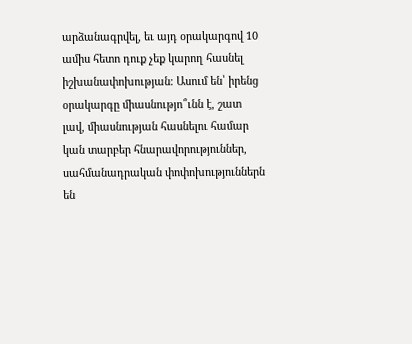արձանագրվել, եւ այդ օրակարգով 10 ամիս հետո դուք չեք կարող հասնել իշխանափոխության։ Ասում են՝ իրենց օրակարգը միասնությո՞ւնն է, շատ լավ, միասնության հասնելու համար կան տարբեր հնարավորություններ, սահմանադրական փոփոխություններն են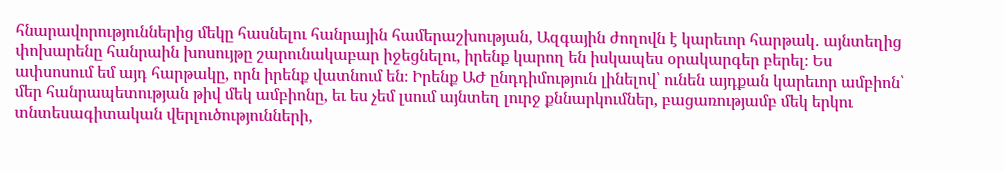հնարավորություններից մեկը հասնելու հանրային համերաշխության, Ազգային ժողովն է կարեւոր հարթակ․ այնտեղից փոխարենը հանրաին խոսույթը շարունակաբար իջեցնելու, իրենք կարող են իսկապես օրակարգեր բերել։ Ես ափսոսում եմ այդ հարթակը, որն իրենք վատնում են։ Իրենք ԱԺ ընդդիմություն լինելով՝ ունեն այդքան կարեւոր ամբիոն՝ մեր հանրապետության թիվ մեկ ամբիոնը, եւ ես չեմ լսում այնտեղ լուրջ քննարկումներ, բացառությամբ մեկ երկու տնտեսագիտական վերլուծությունների,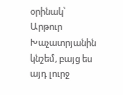օրինակ՝ Արթուր Խաչատրյանին կնշեմ, բայց ես այդ լուրջ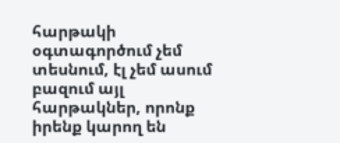հարթակի օգտագործում չեմ տեսնում, էլ չեմ ասում բազում այլ հարթակներ, որոնք իրենք կարող են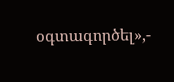օգտագործել»,-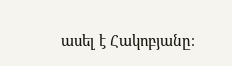ասել է Հակոբյանը։